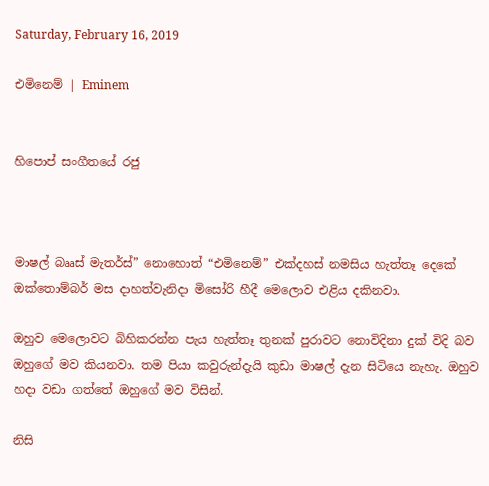Saturday, February 16, 2019

එමිනෙම් | Eminem


හිපොප් සංගීතයේ රජු



මාෂල් බෲස් මැතර්ස්” නොහොත් “එමිනෙම්” එක්දහස් නමසිය හැත්තෑ දෙකේ ඔක්තොම්බර් මස දාහත්වැනිදා මිසෝරි හීදී මෙලොව එළිය දකිනවා.

ඔහුව මෙලොවට බිහිකරන්න පැය හැත්තෑ තුනක් පුරාවට නොවිදිනා දුක් විදි බව ඔහුගේ මව කියනවා. තම පියා කවුරුන්දැයි කුඩා මාෂල් දැන සිටියෙ නැහැ. ඔහුව හදා වඩා ගත්තේ ඔහුගේ මව විසින්.

නිසි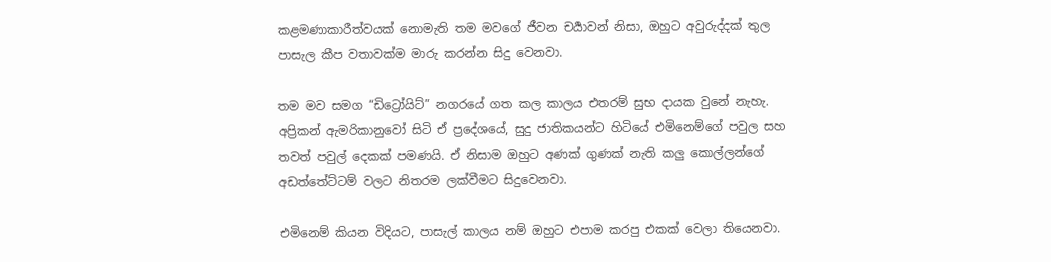කළමණාකාරීත්වයක් නොමැති තම මවගේ ජීවන චර්‍යාවන් නිසා, ඔහුට අවුරුද්දක් තුල පාසැල කීප වතාවක්ම මාරු කරන්න සිදු වෙනවා.

තම මව සමග “ඩිට්‍රෝයිට්” නගරයේ ගත කල කාලය එතරම් සුභ දායක වුනේ නැහැ. අප්‍රිකන් ඇමරිකානුවෝ සිටි ඒ ප්‍රදේශයේ, සුදු ජාතිකයන්ට හිටියේ එමිනෙම්ගේ පවුල සහ තවත් පවුල් දෙකක් පමණයි. ඒ නිසාම ඔහුට අණක් ගුණක් නැති කලු කොල්ලන්ගේ අඩත්තේට්ටම් වලට නිතරම ලක්වීමට සිදුවෙනවා.

එමිනෙම් කියන විදියට, පාසැල් කාලය නම් ඔහුට එපාම කරපු එකක් වෙලා තියෙනවා.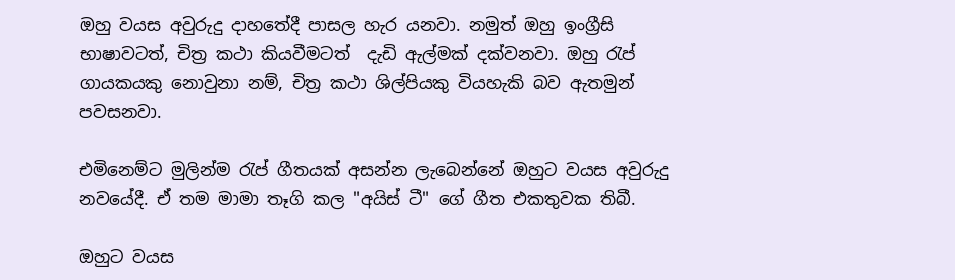ඔහු වයස අවුරුදු දාහතේදී පාසල හැර යනවා. නමුත් ඔහු ඉංග්‍රීසි භාෂාවටත්, චිත්‍ර කථා කියවීමටත්  දැඩි ඇල්මක් දක්වනවා. ඔහු රැප් ගායකයකු නොවුනා නම්, චිත්‍ර කථා ශිල්පියකු වියහැකි බව ඇතමුන් පවසනවා.

එමිනෙම්ට මුලින්ම රැප් ගීතයක් අසන්න ලැබෙන්නේ ඔහුට වයස අවුරුදු නවයේදී. ඒ තම මාමා තෑගි කල "අයිස් ටී" ගේ ගීත එකතුවක තිබී.

ඔහුට වයස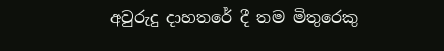අවුරුදු දාහතරේ දී තම මිතුරෙකු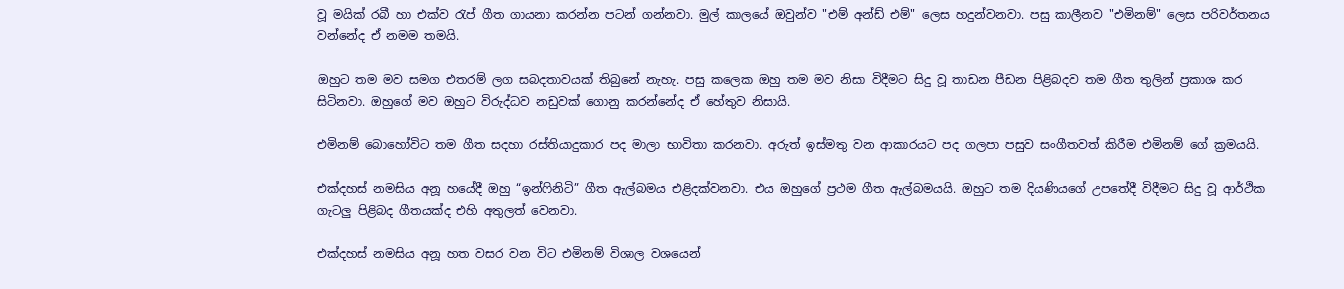වූ මයික් රබී හා එක්ව රැප් ගීත ගායනා කරන්න පටන් ගන්නවා. මුල් කාලයේ ඔවුන්ව "එම් අන්ඩ් එම්" ලෙස හදුන්වනවා. පසු කාලීනව "එමිනම්" ලෙස පරිවර්තනය වන්නේද ඒ නමම තමයි.

ඔහුට තම මව සමග එතරම් ලග සබදතාවයක් තිබුනේ නැහැ. පසු කලෙක ඔහු තම මව නිසා විදීමට සිදු වූ තාඩන පීඩන පිළිබදව තම ගීත තුලින් ප්‍රකාශ කර සිටිනවා. ඔහුගේ මව ඔහුට විරුද්ධව නඩුවක් ගොනු කරන්නේද ඒ හේතුව නිසායි.

එමිනම් බොහෝවිට තම ගීත සදහා රස්තියාදුකාර පද මාලා භාවිතා කරනවා. අරුත් ඉස්මතු වන ආකාරයට පද ගලපා පසුව සංගීතවත් කිරීම එමිනම් ගේ ක්‍රමයයි.

එක්දහස් නමසිය අනූ හයේදී ඔහු “ඉන්ෆිනිටි” ගීත ඇල්බමය එළිදක්වනවා. එය ඔහුගේ ප්‍රථම ගීත ඇල්බමයයි. ඔහුට තම දියණියගේ උපතේදී විදීමට සිදු වූ ආර්ථික ගැටලු පිළිබද ගීතයක්ද එහි අතුලත් වෙනවා.

එක්දහස් නමසිය අනූ හත වසර වන විට එමිනම් විශාල වශයෙන්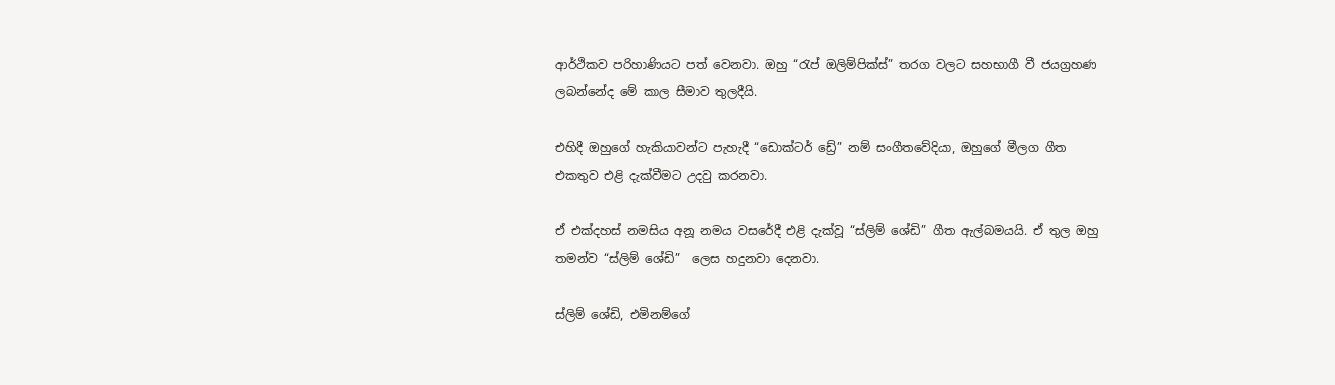ආර්ථිකව පරිහාණියට පත් වෙනවා. ඔහු “රැප් ඔලිම්පික්ස්” තරග වලට සහභාගී වී ජයග්‍රහණ ලබන්නේද මේ කාල සීමාව තුලදීයි.

එහිදී ඔහුගේ හැකියාවන්ට පැහැදී “ඩොක්ටර් ඩ්‍රේ” නම් සංගීතවේදියා, ඔහුගේ මීලග ගීත එකතුව එළි දැක්වීමට උදවු කරනවා.

ඒ එක්දහස් නමසිය අනූ නමය වසරේදී එළි දැක්වූ “ස්ලිම් ශේඩි” ගීත ඇල්බමයයි. ඒ තුල ඔහු තමන්ව “ස්ලිම් ශේඩි”  ලෙස හදුනවා දෙනවා.

ස්ලිම් ශේඩි, එමිනම්ගේ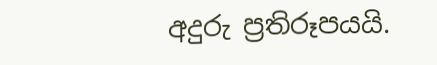අදුරු ප්‍රතිරූපයයි.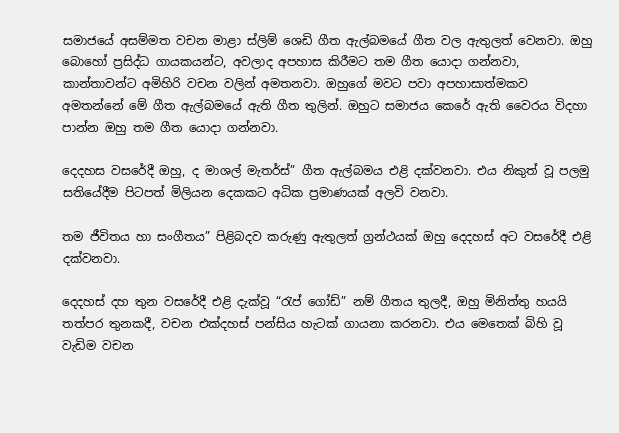සමාජයේ අසම්මත වචන මාළා ස්ලිම් ශෙඩි ගීත ඇල්බමයේ ගීත වල ඇතුලත් වෙනවා. ඔහු බොහෝ ප්‍රසිද්ධ ගායකයන්ට, අවලාද අපහාස කිරීමට තම ගීත යොදා ගන්නවා, කාන්තාවන්ට අමිහිරි වචන වලින් අමතනවා. ඔහුගේ මවට පවා අපහාසාත්මකව අමතන්නේ මේ ගීත ඇල්බමයේ ඇති ගීත තුලින්. ඔහුට සමාජය කෙරේ ඇති වෛරය විදහා පාන්න ඔහු තම ගීත යොදා ගන්නවා.

දෙදහස වසරේදී ඔහු, ද මාශල් මැතර්ස්” ගීත ඇල්බමය එළි දක්වනවා. එය නිකුත් වූ පලමු සතියේදීම පිටපත් මිලියන දෙකකට අධික ප්‍රමාණයක් අලවි වනවා.

තම ජීවිතය හා සංගීතය” පිළිබදව කරුණු ඇතුලත් ග්‍රන්ථයක් ඔහු දෙදහස් අට වසරේදී එළි දක්වනවා.

දෙදහස් දහ තුන වසරේදී එළි දැක්වූ “රැප් ගෝඩ්” නම් ගීතය තුලදී, ඔහු මිනිත්තු හයයි තත්පර තුනකදී, වචන එක්දහස් පන්සිය හැටක් ගායනා කරනවා. එය මෙතෙක් බිහි වූ වැඩිම වචන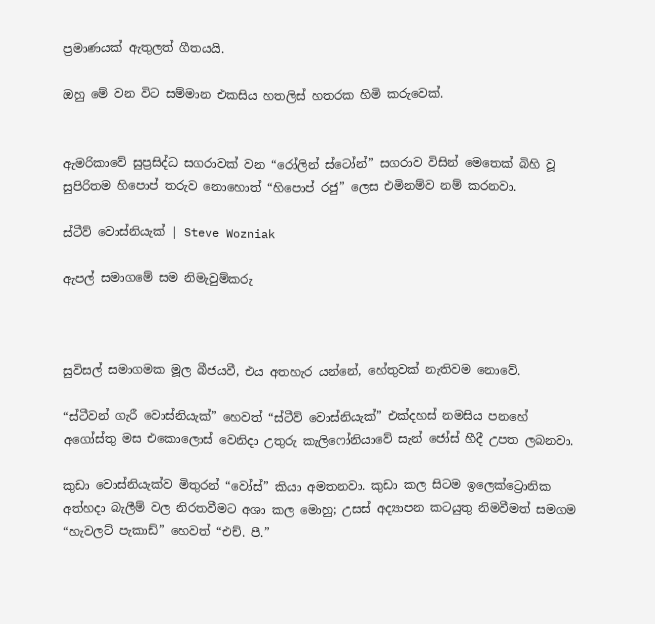ප්‍රමාණයක් ඇතුලත් ගීතයයි.

ඔහු මේ වන විට සම්මාන එකසිය හතලිස් හතරක හිමි කරුවෙක්.


ඇමරිකාවේ සුප්‍රසිද්ධ සගරාවක් වන “රෝලින් ස්ටෝන්” සගරාව විසින් මෙතෙක් බිහි වූ සුපිරිතම හිපොප් තරුව නොහොත් “හිපොප් රජු” ලෙස එමිනම්ව නම් කරනවා.

ස්ටීව් වොස්නියැක් | Steve Wozniak

ඇපල් සමාගමේ සම නිමැවුම්කරු



සුවිසල් සමාගමක මූල බීජයවී, එය අතහැර යන්නේ, හේතුවක් නැතිවම නොවේ.

“ස්ටීවන් ගැරී වොස්නියැක්” හෙවත් “ස්ටීව් වොස්නියැක්” එක්දහස් නමසිය පනහේ අගෝස්තු මස එකොලොස් වෙනිදා උතුරු කැලිෆෝනියාවේ සැන් ජෝස් හීදී උපත ලබනවා.

කුඩා වොස්නියැක්ව මිතුරන් “වෝස්” කියා අමතනවා. කුඩා කල සිටම ඉලෙක්ට්‍රොනික අත්හදා බැලීම් වල නිරතවීමට අශා කල මොහු; උසස් අද්‍යාපන කටයුතු නිමවීමත් සමගම “හැවලට් පැකාඩ්” හෙවත් “එච්. පී.”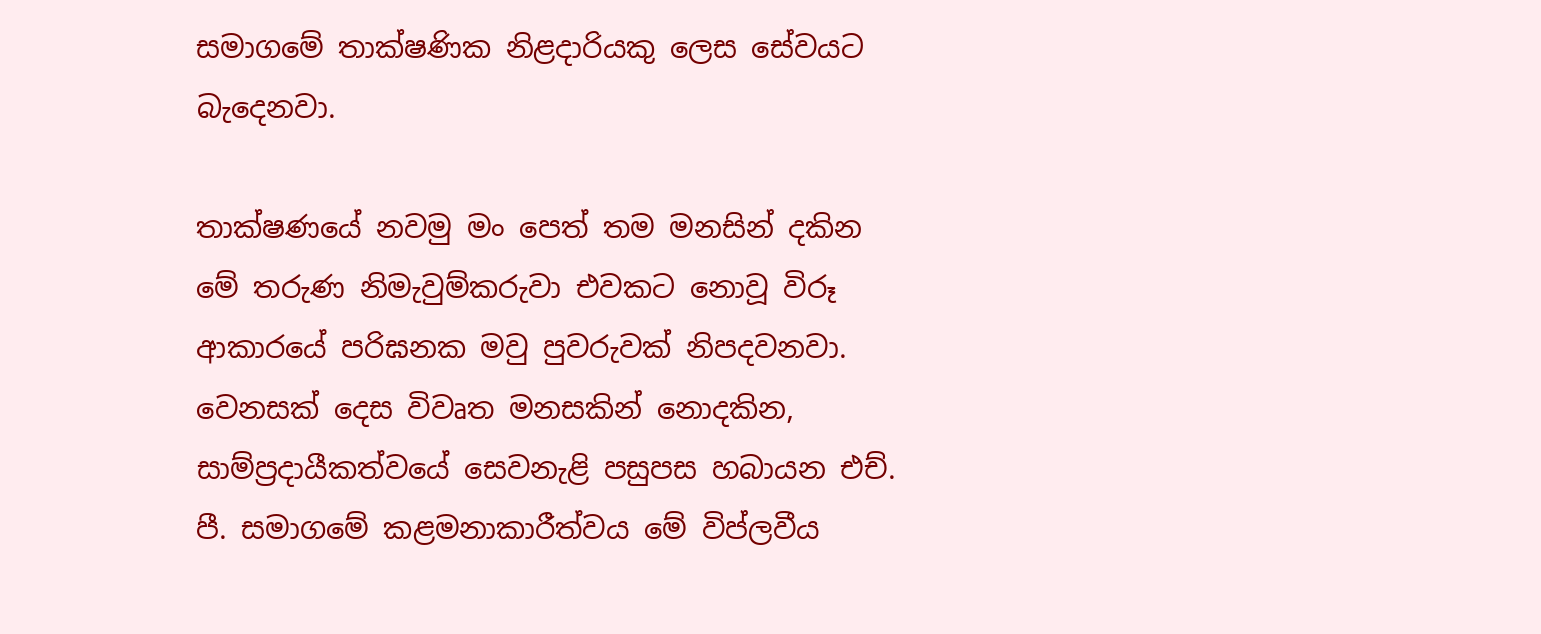සමාගමේ තාක්ෂණික නිළදාරියකු ලෙස සේවයට බැදෙනවා.

තාක්ෂණයේ නවමු මං පෙත් තම මනසින් දකින මේ තරුණ නිමැවුම්කරුවා එවකට නොවූ විරූ ආකාරයේ පරිඝනක මවු පුවරුවක් නිපදවනවා. වෙනසක් දෙස විවෘත මනසකින් නොදකින, සාම්ප්‍රදායීකත්වයේ සෙවනැළි පසුපස හබායන එච්. පී. සමාගමේ කළමනාකාරීත්වය මේ විප්ලවීය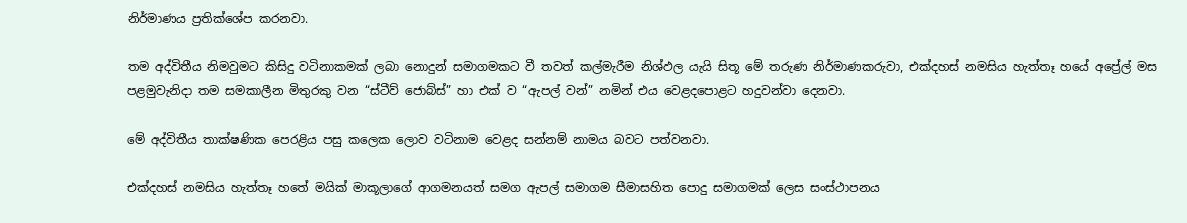නිර්මාණය ප්‍රතික්ශේප කරනවා.

තම අද්විතීය නිමවුමට කිසිදු වටිනාකමක් ලබා නොදුන් සමාගමකට වී තවත් කල්මැරීම නිශ්ඵල යැයි සිතූ මේ තරුණ නිර්මාණකරුවා, එක්දහස් නමසිය හැත්තෑ හයේ අප්‍රේල් මස පළමුවැනිදා තම සමකාලීන මිතුරකු වන “ස්ටීව් ජොබ්ස්” හා එක් ව “ඇපල් වන්” නමින් එය වෙළදපොළට හදුවන්වා දෙනවා.

මේ අද්විතීය තාක්ෂණික පෙරළිය පසු කලෙක ලොව වටිනාම වෙළද සන්නම් නාමය බවට පත්වනවා.

එක්දහස් නමසිය හැත්තෑ හතේ මයික් මාකූලාගේ ආගමනයත් සමග ඇපල් සමාගම සීමාසහිත පොදු සමාගමක් ලෙස සංස්ථාපනය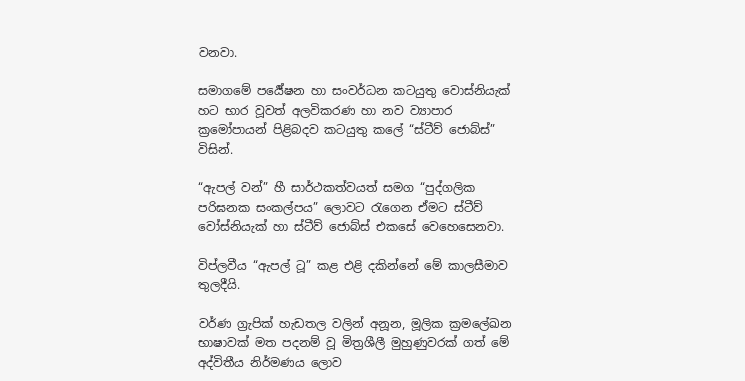වනවා.

සමාගමේ පර්‍යේෂන හා සංවර්ධන කටයුතු වොස්නියැක් හට භාර වූවත් අලවිකරණ හා නව ව්‍යාපාර ක්‍රමෝපායන් පිළිබදව කටයුතු කලේ “ස්ටීව් ජොබ්ස්” විසින්.

“ඇපල් වන්” හී සාර්ථකත්වයත් සමග “පුද්ගලික පරිඝනක සංකල්පය” ලොවට රැගෙන ඒමට ස්ටීව් වෝස්නියැක් හා ස්ටීව් ජොබ්ස් එකසේ වෙහෙසෙනවා.

විප්ලවීය “ඇපල් ටූ” කළ එළි දකින්නේ මේ කාලසීමාව තුලදීයි.

වර්ණ ග්‍රැපික් හැඩතල වලින් අනූන, මූලික ක්‍රමලේඛන භාෂාවක් මත පදනම් වූ මිත්‍රශීලී මුහුණුවරක් ගත් මේ අද්විතීය නිර්මණය ලොව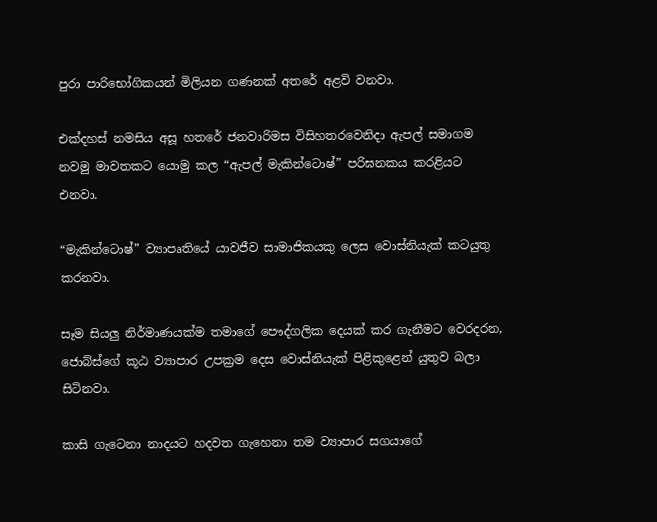පුරා පාරිභෝගිකයන් මිලියන ගණනක් අතරේ අළවි වනවා.

එක්දහස් නමසිය අසූ හතරේ ජනවාරිමස විසිහතරවෙනිදා ඇපල් සමාගම නවමු මාවතකට යොමු කල “ඇපල් මැකින්ටොෂ්” පරිඝනකය කරළියට එනවා.

“මැකින්ටොෂ්” ව්‍යාපෘතියේ යාවජීව සාමාජිකයකු ලෙස වොස්නියැක් කටයුතු කරනවා.

සෑම සියලු නිර්මාණයක්ම තමාගේ පෞද්ගලික දෙයක් කර ගැනීමට වෙරදරන, ජොබ්ස්ගේ කූඨ ව්‍යාපාර උපක්‍රම දෙස වොස්නියැක් පිළිකුළෙන් යුතුව බලා සිටිනවා.

කාසි ගැටෙනා නාදයට හදවත ගැහෙනා තම ව්‍යාපාර සගයාගේ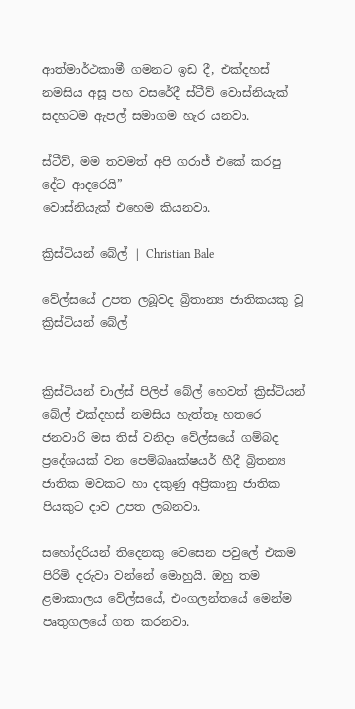ආත්මාර්ථකාමී ගමනට ඉඩ දී, එක්දහස් නමසිය අසූ පහ වසරේදී ස්ටීව් වොස්නියැක් සදහටම ඇපල් සමාගම හැර යනවා.

ස්ටීව්, මම තවමත් අපි ගරාජ් එකේ කරපු දේට ආදරෙයි”
වොස්නියැක් එහෙම කියනවා.

ක්‍රිස්ටියන් බේල් | Christian Bale

වේල්සයේ උපත ලබූවද බ්‍රිතාන්‍ය ජාතිකයකු වූ ක්‍රිස්ටියන් බේල්


ක්‍රිස්ටියන් චාල්ස් පිලිප් බේල් හෙවත් ක්‍රිස්ටියන් බේල් එක්දහස් නමසිය හැත්තෑ හතරෙ ජනවාරි මස තිස් වනිදා වේල්සයේ ගම්බද ප්‍රදේශයක් වන පෙම්බෲක්ෂයර් හීදී බ්‍රිතන්‍ය ජාතික මවකට හා දකුණු අප්‍රිකානු ජාතික පියකුට දාව උපත ලබනවා.

සහෝදරියන් තිදෙනකු වෙසෙන පවුලේ එකම පිරිමි දරුවා වන්නේ මොහුයි. ඔහු තම ළමාකාලය වේල්සයේ, එංගලන්තයේ මෙන්ම පෘතුගලයේ ගත කරනවා.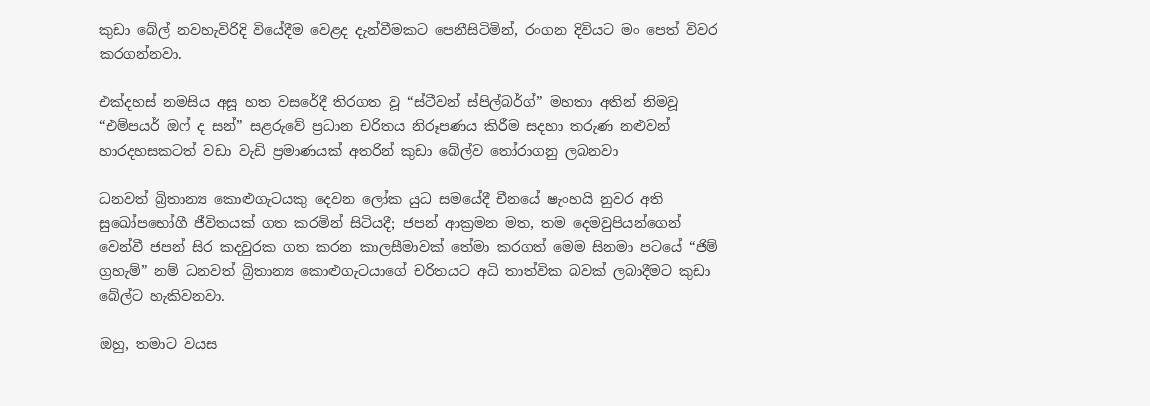කුඩා බේල් නවහැවිරිදි වියේදීම වෙළද දැන්වීමකට පෙනීසිටිමින්, රංගන දිවියට මං පෙත් විවර කරගන්නවා.

එක්දහස් නමසිය අසූ හත වසරේදී තිරගත වූ “ස්ටීවන් ස්පිල්බර්ග්” මහතා අතින් නිමවූ “එම්පයර් ඔෆ් ද සන්” සළරුවේ ප්‍රධාන චරිතය නිරූපණය කිරීම සදහා තරුණ නළුවන් හාරදහසකටත් වඩා වැඩි ප්‍රමාණයක් අතරින් කුඩා බේල්ව තෝරාගනු ලබනවා

ධනවත් බ්‍රිතාන්‍ය කොළුගැටයකු දෙවන ලෝක යුධ සමයේදී චීනයේ ෂැංහයි නුවර අති සුඛෝපභෝගී ජීවිතයක් ගත කරමින් සිටියදී; ජපන් ආක්‍රමන මත, තම දෙමවුපියන්ගෙන් වෙන්වී ජපන් සිර කදවුරක ගත කරන කාලසීමාවක් තේමා කරගත් මෙම සිනමා පටයේ “ජිම් ග්‍රහැම්” නම් ධනවත් බ්‍රිතාන්‍ය කොළුගැටයාගේ චරිතයට අධි තාත්වික බවක් ලබාදීමට කුඩා බේල්ට හැකිවනවා.

ඔහු, තමාට වයස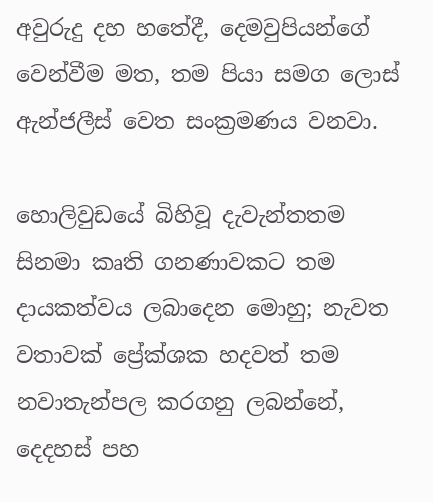අවුරුදු දහ හතේදී, දෙමවුපියන්ගේ වෙන්වීම මත, තම පියා සමග ලොස් ඇන්ජලීස් වෙත සංක්‍රමණය වනවා.

හොලිවුඩයේ බිහිවූ දැවැන්තතම සිනමා කෘති ගනණාවකට තම දායකත්වය ලබාදෙන මොහු; නැවත වතාවක් ප්‍රේක්ශක හදවත් තම නවාතැන්පල කරගනු ලබන්නේ, දෙදහස් පහ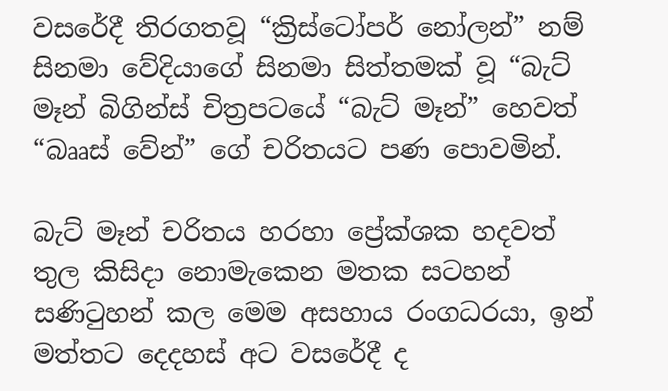වසරේදී තිරගතවූ “ක්‍රිස්ටෝපර් නෝලන්” නම් සිනමා වේදියාගේ සිනමා සිත්තමක් වූ “බැට් මෑන් බිගින්ස් චිත්‍රපටයේ “බැට් මෑන්” හෙවත් “බෲස් වේන්” ගේ චරිතයට පණ පොවමින්.

බැට් මෑන් චරිතය හරහා ප්‍රේක්ශක හදවත් තුල කිසිදා නොමැකෙන මතක සටහන් සණිටුහන් කල මෙම අසහාය රංගධරයා, ඉන් මත්තට දෙදහස් අට වසරේදී ද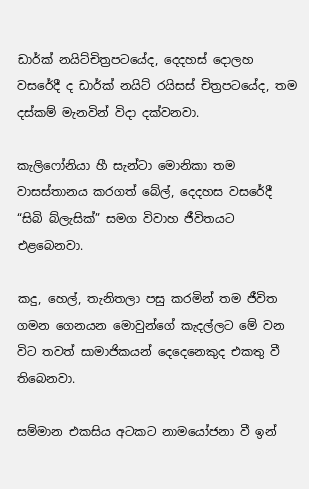ඩාර්ක් නයිට්චිත්‍රපටයේද, දෙදහස් දොලහ වසරේදී ද ඩාර්ක් නයිට් රයිසස් චිත්‍රපටයේද, තම දස්කම් මැනවින් විදා දක්වනවා.

කැලිෆෝනියා හී සැන්ටා මොනිකා තම වාසස්තානය කරගත් බේල්, දෙදහස වසරේදී “සිබි බ්ලැසික්” සමග විවාහ ජීවිතයට එළබෙනවා.

කදු, හෙල්, තැනිතලා පසු කරමින් තම ජීවිත ගමන ගෙනයන මොවුන්ගේ කැදල්ලට මේ වන විට තවත් සාමාජිකයන් දෙදෙනෙකුද එකතු වී තිබෙනවා.

සම්මාන එකසිය අටකට නාමයෝජනා වී ඉන්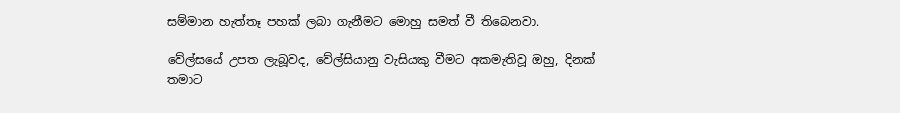සම්මාන හැත්තෑ පහක් ලබා ගැනීමට මොහු සමත් වී තිබෙනවා.

වේල්සයේ උපත ලැබූවද, වේල්සියානු වැසියකු වීමට අකමැතිවූ ඔහු, දිනක් තමාට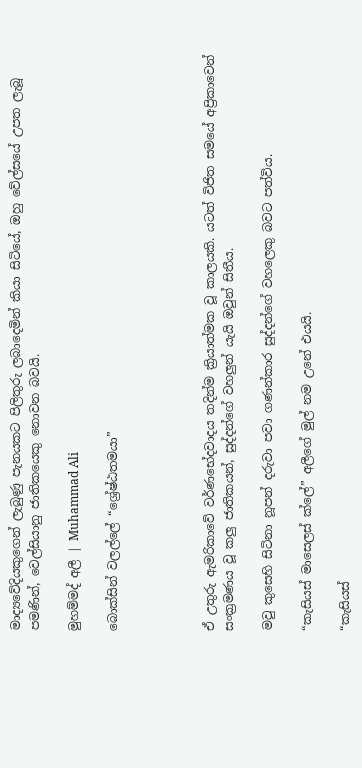මාද්‍යවේදියකුගෙන් ලැබුණු පැනයකට පිලිතුරු ලබාදෙමින් කියා සිටියේ, ඔහු වේල්සයේ උපත ලැබූ පමණින්, වෙල්සියානු ජාතිකයෙකු නොවන බවයි.

මුහම්මද් අලී | Muhammad Ali

බොක්සින් වලල්ලේ “ශ්‍රේෂ්ඨතමයා”




ඒ උතුරු ඇමරිකාවේ වර්ණභේදවාදය තදින්ම ක්‍රියාත්මක වූ කාලයකි. යටත් විජිත සමයේ අප්‍රිකාවෙන් සංක්‍රමණය වූ කලු ජාතිකයන්, සුද්දන්ගේ වහලුන් යැයි ඔවුන් සිතීය.

මවු කුසෙහි සිටිනා නූපන් දරුවා පවා ගණන්කාර සුද්දන්ගේ වහලෙකු බවට පත්විය.

“කැසියස් මාසෙලස් ක්ලේ” අලීගේ මුල් නම උනේ එයයි.

“කැසියස්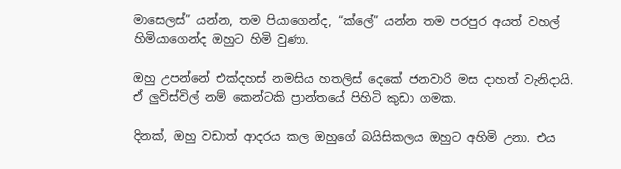මාසෙලස්” යන්න, තම පියාගෙන්ද, “ක්ලේ” යන්න තම පරපුර අයත් වහල් හිමියාගෙන්ද ඔහුට හිමි වුණා.

ඔහු උපන්නේ එක්දහස් නමසිය හතලිස් දෙකේ ජනවාරි මස දාහත් වැනිදායි. ඒ ලුවිස්විල් නම් කෙන්ටකි ප්‍රාන්තයේ පිහිටි කුඩා ගමක.

දිනක්, ඔහු වඩාත් ආදරය කල ඔහුගේ බයිසිකලය ඔහුට අහිමි උනා. එය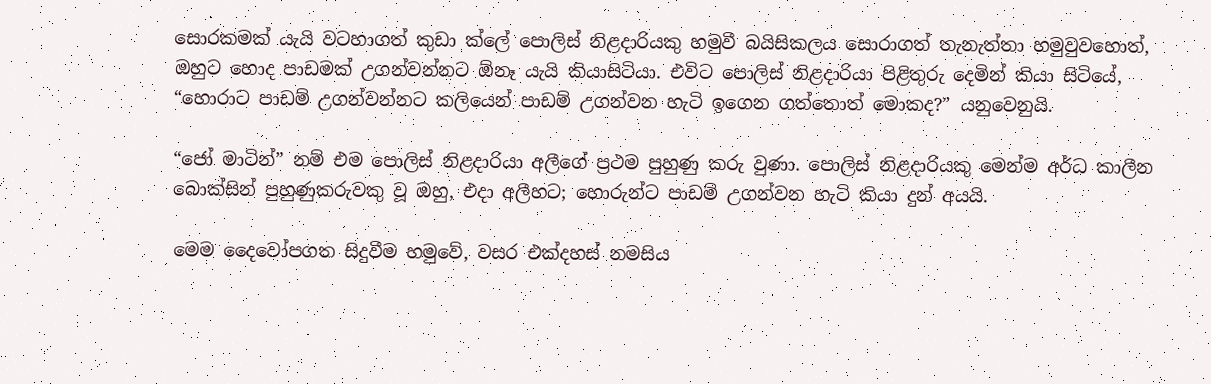සොරකමක් යැයි වටහාගත් කුඩා ක්ලේ පොලිස් නිළදාරියකු හමුවී බයිසිකලය සොරාගත් තැනැත්තා හමුවුවහොත්, ඔහුට හොද පාඩමක් උගන්වන්නට ඕනෑ යැයි කියාසිටියා. එවිට පොලිස් නිළදාරියා පිළිතුරු දෙමින් කියා සිටියේ, “හොරාට පාඩම් උගන්වන්නට කලියෙන් පාඩම් උගන්වන හැටි ඉගෙන ගත්තොත් මොකද?” යනුවෙනුයි.

“ජෝ මාටින්” නම් එම පොලිස් නිළදාරියා අලීගේ ප්‍රථම පුහුණු කරු වුණා. පොලිස් නිළදාරියකු මෙන්ම අර්ධ කාලීන බොක්සින් පුහුණුකරුවකු වූ ඔහු, එදා අලීහට; හොරුන්ට පාඩම් උගන්වන හැටි කියා දුන් අයයි.

මෙම දෛවෝපගත සිදුවීම හමුවේ, වසර එක්දහස් නමසිය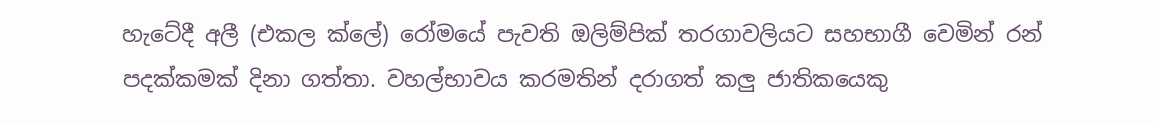හැටේදී අලී (එකල ක්ලේ) රෝමයේ පැවති ඔලිම්පික් තරගාවලියට සහභාගී වෙමින් රන් පදක්කමක් දිනා ගත්තා. වහල්භාවය කරමතින් දරාගත් කලු ජාතිකයෙකු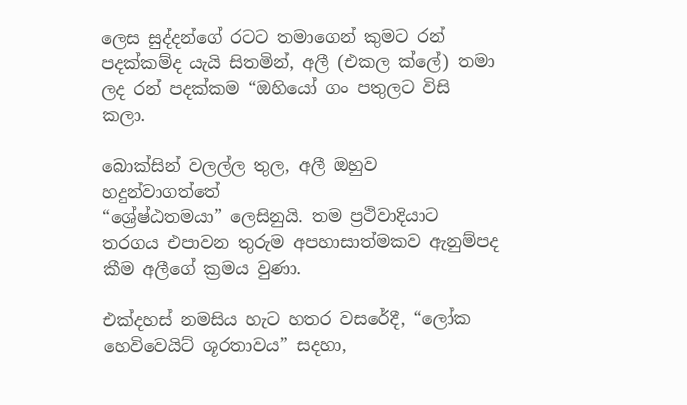ලෙස සුද්දන්ගේ රටට තමාගෙන් කුමට රන් පදක්කම්ද යැයි සිතමින්, අලී (එකල ක්ලේ) තමා ලද රන් පදක්කම “ඔහියෝ ගං පතුලට විසි කලා.

බොක්සින් වලල්ල තුල, අලී ඔහුව හදුන්වාගත්තේ
“ශ්‍රේෂ්ඨතමයා” ලෙසිනුයි. තම ප්‍රථිවාදියාට තරගය එපාවන තුරුම අපහාසාත්මකව ඇනුම්පද කීම අලීගේ ක්‍රමය වුණා.

එක්දහස් නමසිය හැට හතර වසරේදී, “ලෝක හෙවිවෙයිට් ශූරතාවය” සදහා,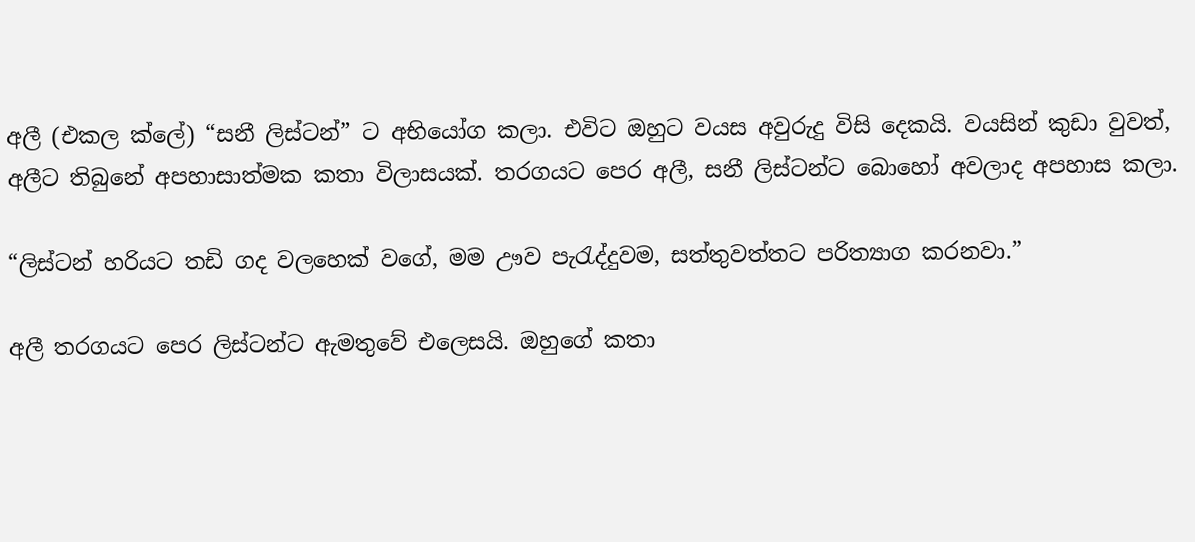අලී (එකල ක්ලේ) “සනී ලිස්ටන්” ට අභියෝග කලා. එවිට ඔහුට වයස අවුරුදු විසි දෙකයි. වයසින් කුඩා වුවත්, අලීට තිබුනේ අපහාසාත්මක කතා විලාසයක්. තරගයට පෙර අලී, සනී ලිස්ටන්ට බොහෝ අවලාද අපහාස කලා.

“ලිස්ටන් හරියට තඩි ගද වලහෙක් වගේ, මම ඌව පැරැද්දුවම, සත්තුවත්තට පරිත්‍යාග කරනවා.”

අලී තරගයට පෙර ලිස්ටන්ට ඇමතුවේ එලෙසයි. ඔහුගේ කතා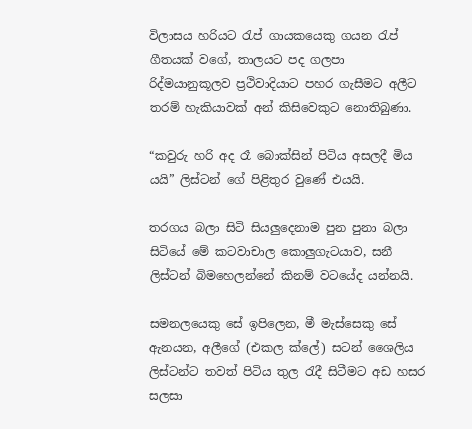විලාසය හරියට රැප් ගායකයෙකු ගයන රැප් ගීතයක් වගේ, තාලයට පද ගලපා රිද්මයානුකූලව ප්‍රථිවාදියාට පහර ගැසීමට අලීට තරම් හැකියාවක් අන් කිසිවෙකුට නොතිබුණා.

“කවුරු හරි අද රෑ බොක්සින් පිටිය අසලදී මිය යයි” ලිස්ටන් ගේ පිළිතුර වුණේ එයයි.

තරගය බලා සිටි සියලුදෙනාම පුන පුනා බලා සිටියේ මේ කටවාචාල කොලුගැටයාව, සනී ලිස්ටන් බිමහෙලන්නේ කිනම් වටයේද යන්නයි.

සමනලයෙකු සේ ඉපිලෙන, මී මැස්සෙකු සේ ඇනයන, අලීගේ (එකල ක්ලේ) සටන් ශෛලිය ලිස්ටන්ට තවත් පිටිය තුල රැදී සිටීමට අඩ හසර සලසා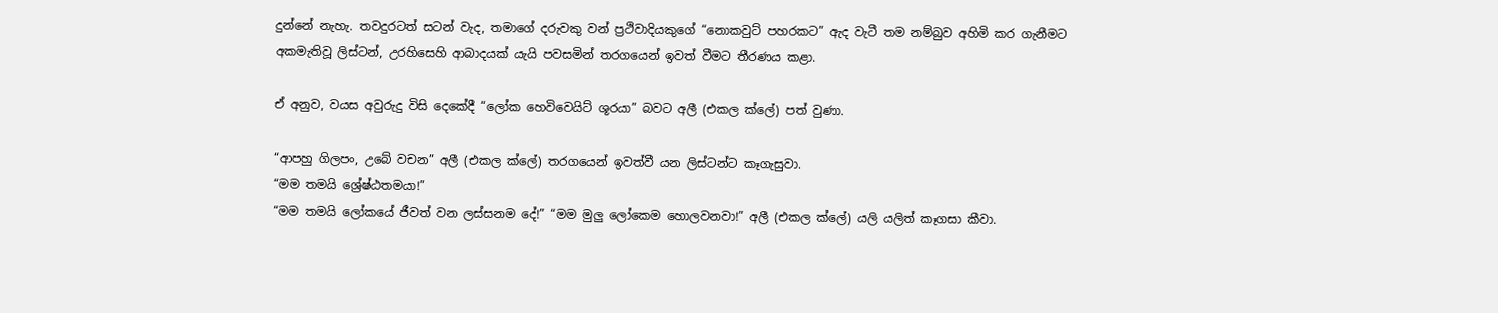දුන්නේ නැහැ. තවදුරටත් සටන් වැද, තමාගේ දරුවකු වන් ප්‍රථිවාදියකුගේ “නොකවුට් පහරකට” ඇද වැටී තම නම්බුව අහිමි කර ගැනීමට අකමැතිවූ ලිස්ටන්, උරහිසෙහි ආබාදයක් යැයි පවසමින් තරගයෙන් ඉවත් වීමට තීරණය කළා.

ඒ අනුව, වයස අවුරුදු විසි දෙකේදී “ලෝක හෙවිවෙයිට් ශූරයා” බවට අලී (එකල ක්ලේ) පත් වුණා.

“ආපහු ගිලපං, උබේ වචන” අලී (එකල ක්ලේ) තරගයෙන් ඉවත්වී යන ලිස්ටන්ට කෑගැසුවා.
“මම තමයි ශ්‍රේෂ්ඨතමයා!”
“මම තමයි ලෝකයේ ජීවත් වන ලස්සනම දේ!” “මම මුලු ලෝකෙම හොලවනවා!” අලී (එකල ක්ලේ) යලි යලිත් කෑගසා කීවා.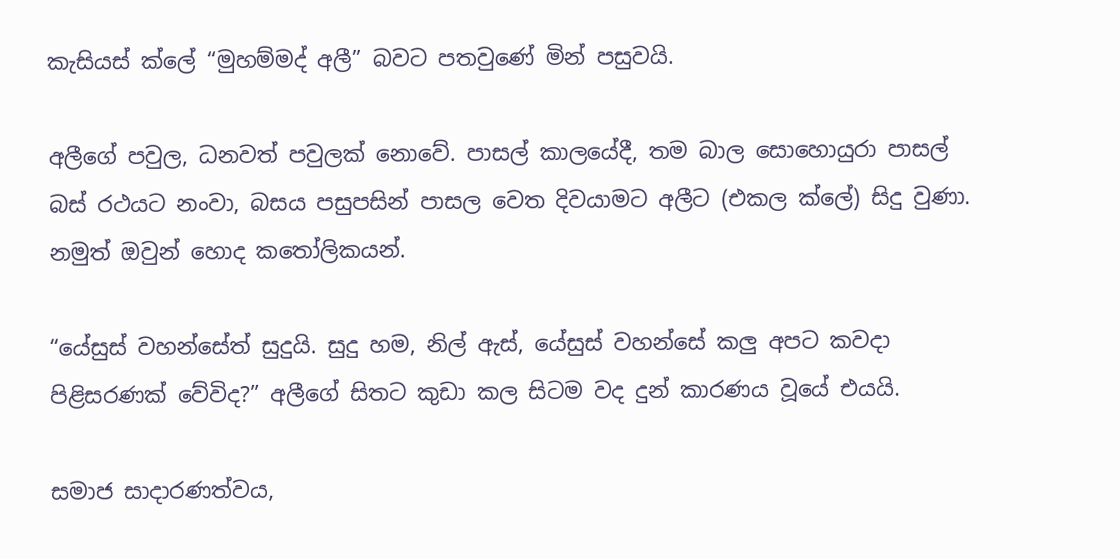කැසියස් ක්ලේ “මුහම්මද් අලී” බවට පතවුණේ මින් පසුවයි.

අලීගේ පවුල, ධනවත් පවුලක් නොවේ. පාසල් කාලයේදී, තම බාල සොහොයුරා පාසල් බස් රථයට නංවා, බසය පසුපසින් පාසල වෙත දිවයාමට අලීට (එකල ක්ලේ) සිදු වුණා. නමුත් ඔවුන් හොද කතෝලිකයන්.

“යේසුස් වහන්සේත් සුදුයි. සුදු හම, නිල් ඇස්, යේසුස් වහන්සේ කලු අපට කවදා පිළිසරණක් වේවිද?” අලීගේ සිතට කුඩා කල සිටම වද දුන් කාරණය වූයේ එයයි.

සමාජ සාදාරණත්වය,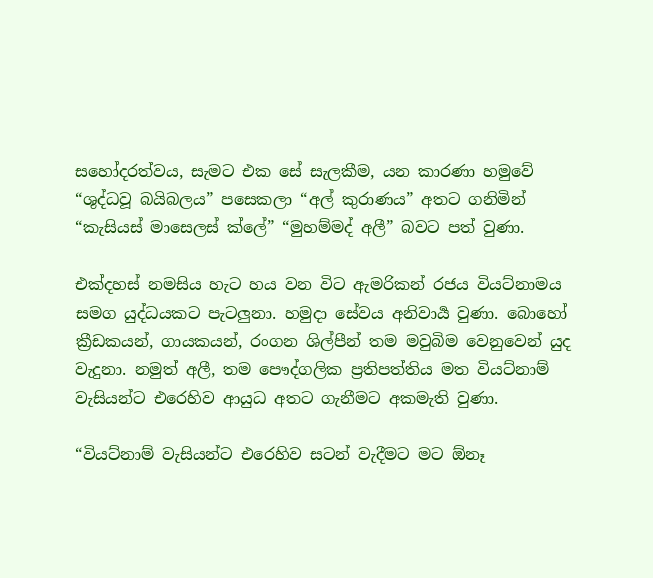සහෝදරත්වය, සැමට එක සේ සැලකීම, යන කාරණා හමුවේ “ශුද්ධවූ බයිබලය” පසෙකලා “අල් කුරාණය” අතට ගනිමින් “කැසියස් මාසෙලස් ක්ලේ” “මුහම්මද් අලී” බවට පත් වුණා.

එක්දහස් නමසිය හැට හය වන විට ඇමරිකන් රජය වියට්නාමය සමග යුද්ධයකට පැටලුනා. හමුදා සේවය අනිවාර්‍ය වුණා. බොහෝ ක්‍රීඩකයන්, ගායකයන්, රංගන ශිල්පීන් තම මවුබිම වෙනුවෙන් යුද වැදුනා. නමුත් අලී, තම පෞද්ගලික ප්‍රතිපත්තිය මත වියට්නාම් වැසියන්ට එරෙහිව ආයුධ අතට ගැනීමට අකමැති වුණා.

“වියට්නාම් වැසියන්ට එරෙහිව සටන් වැදීමට මට ඕනෑ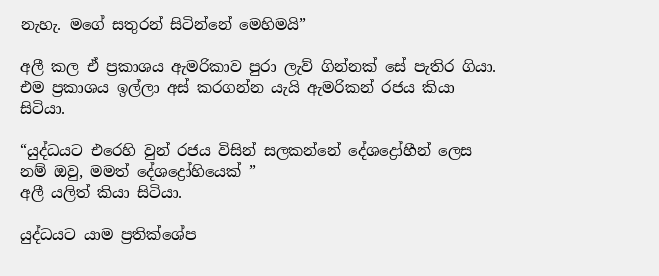නැහැ. මගේ සතුරන් සිටින්නේ මෙහිමයි”

අලී කල ඒ ප්‍රකාශය ඇමරිකාව පුරා ලැව් ගින්නක් සේ පැතිර ගියා. එම ප්‍රකාශය ඉල්ලා අස් කරගන්න යැයි ඇමරිකන් රජය කියා සිටියා.

“යුද්ධයට එරෙහි වුන් රජය විසින් සලකන්නේ දේශද්‍රෝහීන් ලෙස නම් ඔවු, මමත් දේශද්‍රෝහියෙක් ”
අලී යලිත් කියා සිටියා.

යුද්ධයට යාම ප්‍රතික්ශේප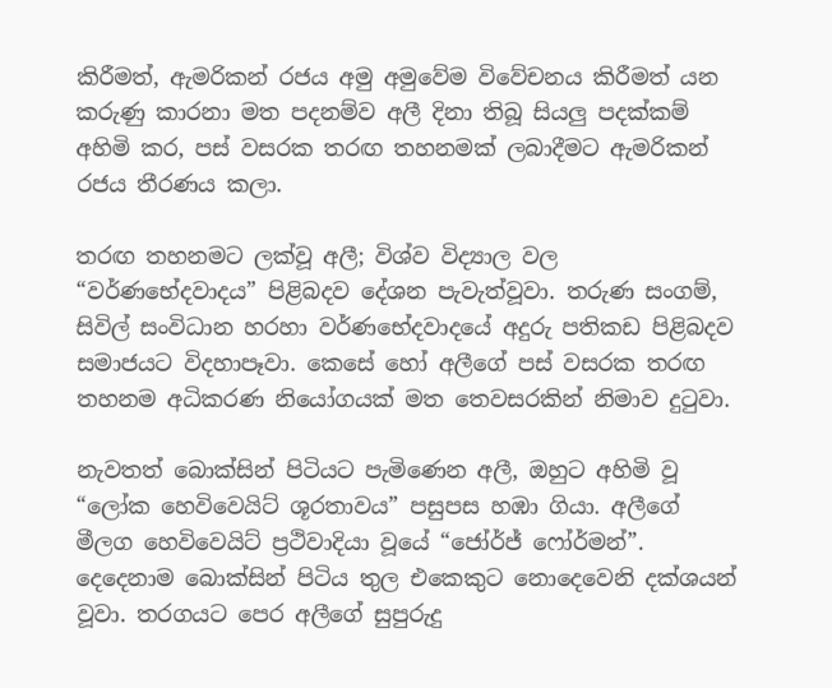කිරීමත්, ඇමරිකන් රජය අමු අමුවේම විවේචනය කිරීමත් යන කරුණු කාරනා මත පදනම්ව අලී දිනා තිබූ සියලු පදක්කම් අහිමි කර, පස් වසරක තරඟ තහනමක් ලබාදීමට ඇමරිකන් රජය තීරණය කලා.

තරඟ තහනමට ලක්වූ අලී; විශ්ව විද්‍යාල වල “වර්ණභේදවාදය” පිළිබදව දේශන පැවැත්වූවා. තරුණ සංගම්, සිවිල් සංවිධාන හරහා වර්ණභේදවාදයේ අදුරු පතිකඩ පිළිබදව සමාජයට විදහාපෑවා. කෙසේ හෝ අලීගේ පස් වසරක තරඟ තහනම අධිකරණ නියෝගයක් මත තෙවසරකින් නිමාව දුටුවා.

නැවතත් බොක්සින් පිටියට පැමිණෙන අලී, ඔහුට අහිමි වූ “ලෝක හෙවිවෙයිට් ශූරතාවය” පසුපස හඹා ගියා. අලීගේ මීලග හෙවිවෙයිට් ප්‍රථිවාදියා වූයේ “ජෝර්ජ් ෆෝර්මන්”. දෙදෙනාම බොක්සින් පිටිය තුල එකෙකුට නොදෙවෙනි දක්ශයන් වූවා. තරගයට පෙර අලීගේ සුපුරුදු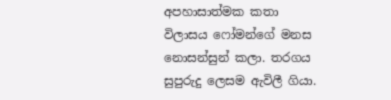අපහාසාත්මක කතා විලාසය ෆෝමන්ගේ මනස නොසන්සුන් කලා. තරගය සුපුරුදු ලෙසම ඇවිලී ගියා.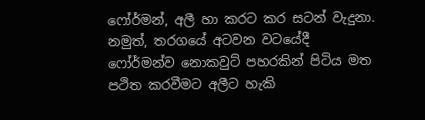ෆෝර්මන්, අලී හා කරට කර සටන් වැදුනා. නමුත්, තරගයේ අටවන වටයේදී ෆෝර්මන්ව නොකවුට් පහරකින් පිටිය මත පථිත කරවීමට අලීට හැකි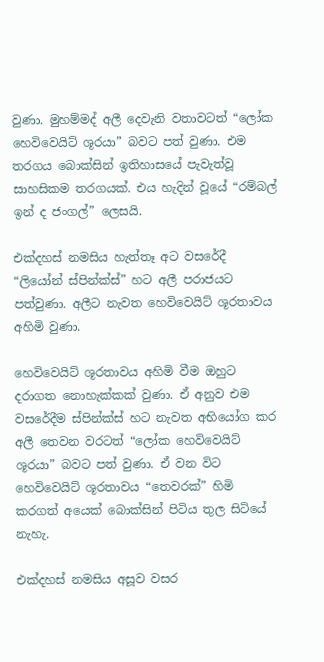වුණා. මුහම්මද් අලී දෙවැනි වතාවටත් “ලෝක හෙවිවෙයිට් ශූරයා” බවට පත් වුණා. එම තරගය බොක්සින් ඉතිහාසයේ පැවැත්වූ  සාහසිකම තරගයක්. එය හැදින් වූයේ “රම්බල් ඉන් ද ජංගල්” ලෙසයි.

එක්දහස් නමසිය හැත්තෑ අට වසරේදී “ලියෝන් ස්පින්ක්ස්” හට අලී පරාජයට පත්වුණා. අලීට නැවත හෙවිවෙයිට් ශූරතාවය අහිමි වුණා.

හෙවිවෙයිට් ශූරතාවය අහිමි වීම ඔහුට දරාගත නොහැක්කක් වුණා. ඒ අනුව එම වසරේදීම ස්පින්ක්ස් හට නැවත අභියෝග කර අලී තෙවන වරටත් “ලෝක හෙවිවෙයිට් ශූරයා” බවට පත් වුණා. ඒ වන විට හෙවිවෙයිට් ශූරතාවය “තෙවරක්” හිමි කරගත් අයෙක් බොක්සින් පිටිය තුල සිටියේ නැහැ.

එක්දහස් නමසිය අසූව වසර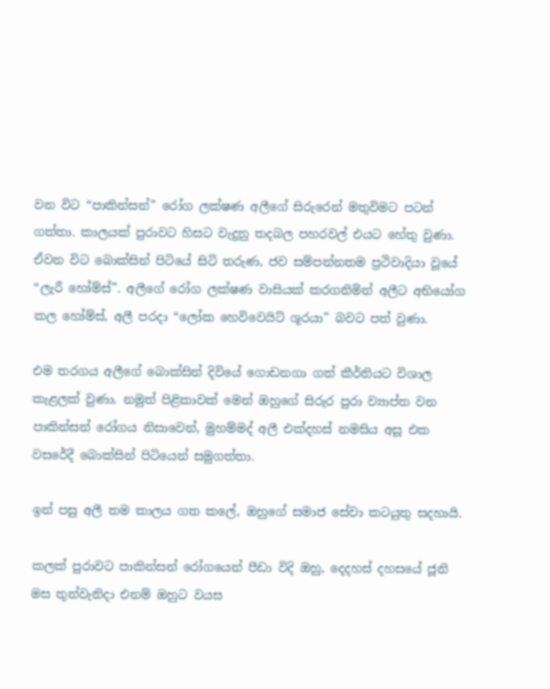වන විට “පාකින්සන්” රෝග ලක්ෂණ අලීගේ සිරුරෙන් මතුවිමට පටන් ගත්තා. කාලයක් පුරාවට හිසට වැදුනු තදබල පහරවල් එයට හේතු වුණා. ඒවන විට බොක්සින් පිටියේ සිටි තරුණ, ජව සම්පන්නතම ප්‍රථිවාදියා වූයේ “ලැරී හෝම්ස්”. අලීගේ රෝග ලක්ෂණ වාසියක් කරගනිමින් අලීට අභියෝග කල හෝම්ස්, අලී පරදා “ලෝක හෙවිවෙයිට් ශූරයා” බවට පත් වුණා.

එම තරගය අලීගේ බොක්සින් දිවියේ ගොඩනගා ගත් කීර්තියට විශාල කැළලක් වුණා. නමුත් පිළිකාවක් මෙන් ඔහුගේ සිරුර පුරා ව්‍යාප්ත වන පාකින්සන් රෝගය නිසාවෙන්, මුහම්මද් අලී එක්දහස් නමසිය අසූ එක වසරේදී බොක්සින් පිටියෙන් සමුගත්තා.

ඉන් පසු අලී තම කාලය ගත කලේ, ඔහුගේ සමාජ සේවා කටයුතු සදහායි.

කලක් පුරාවට පාකින්සන් රෝගයෙන් පීඩා විදි ඔහු, දෙදහස් දහසයේ ජූනි මස තුන්වැනිදා එනම් ඔහුට වයස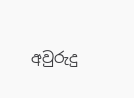අවුරුදු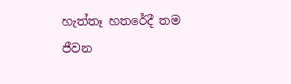හැත්තෑ හතරේදී තම ජීවන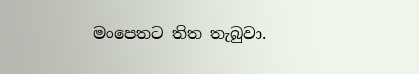මංපෙතට තිත තැබුවා.